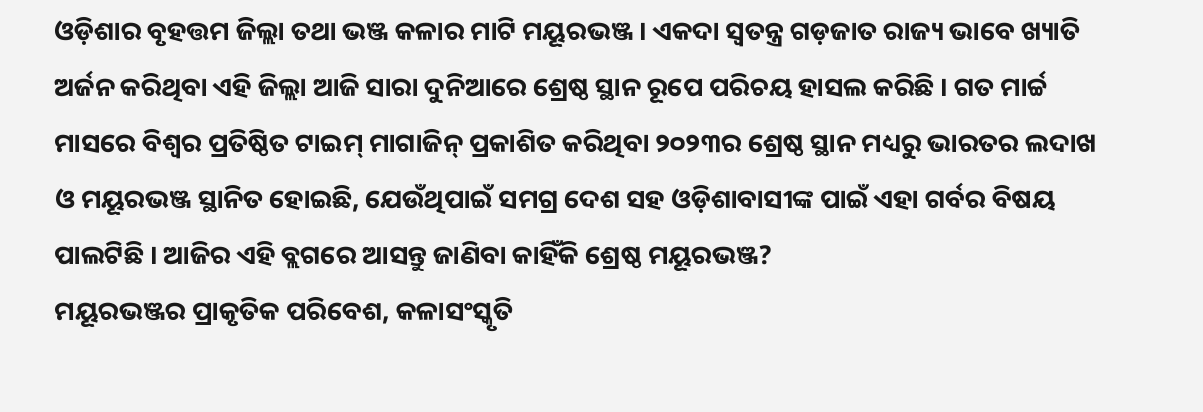ଓଡ଼ିଶାର ବୃହତ୍ତମ ଜିଲ୍ଲା ତଥା ଭଞ୍ଜ କଳାର ମାଟି ମୟୂରଭଞ୍ଜ । ଏକଦା ସ୍ବତନ୍ତ୍ର ଗଡ଼ଜାତ ରାଜ୍ୟ ଭାବେ ଖ୍ୟାତି ଅର୍ଜନ କରିଥିବା ଏହି ଜିଲ୍ଲା ଆଜି ସାରା ଦୁନିଆରେ ଶ୍ରେଷ୍ଠ ସ୍ଥାନ ରୂପେ ପରିଚୟ ହାସଲ କରିଛି । ଗତ ମାର୍ଚ୍ଚ ମାସରେ ବିଶ୍ବର ପ୍ରତିଷ୍ଠିତ ଟାଇମ୍ ମାଗାଜିନ୍ ପ୍ରକାଶିତ କରିଥିବା ୨୦୨୩ର ଶ୍ରେଷ୍ଠ ସ୍ଥାନ ମଧ୍ୟରୁ ଭାରତର ଲଦାଖ ଓ ମୟୂରଭଞ୍ଜ ସ୍ଥାନିତ ହୋଇଛି, ଯେଉଁଥିପାଇଁ ସମଗ୍ର ଦେଶ ସହ ଓଡ଼ିଶାବାସୀଙ୍କ ପାଇଁ ଏହା ଗର୍ବର ବିଷୟ ପାଲଟିଛି । ଆଜିର ଏହି ବ୍ଲଗରେ ଆସନ୍ତୁ ଜାଣିବା କାହିଁକି ଶ୍ରେଷ୍ଠ ମୟୂରଭଞ୍ଜ?
ମୟୂରଭଞ୍ଜର ପ୍ରାକୃତିକ ପରିବେଶ, କଳାସଂସ୍କୃତି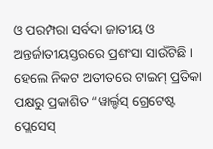ଓ ପରମ୍ପରା ସର୍ବଦା ଜାତୀୟ ଓ ଅନ୍ତର୍ଜାତୀୟସ୍ତରରେ ପ୍ରଶଂସା ସାଉଁଟିଛି । ହେଲେ ନିକଟ ଅତୀତରେ ଟାଇମ୍ ପ୍ରତିକା ପକ୍ଷରୁ ପ୍ରକାଶିତ “ୱାର୍ଲ୍ଡସ୍ ଗ୍ରେଟେଷ୍ଟ ପ୍ଲେସେସ୍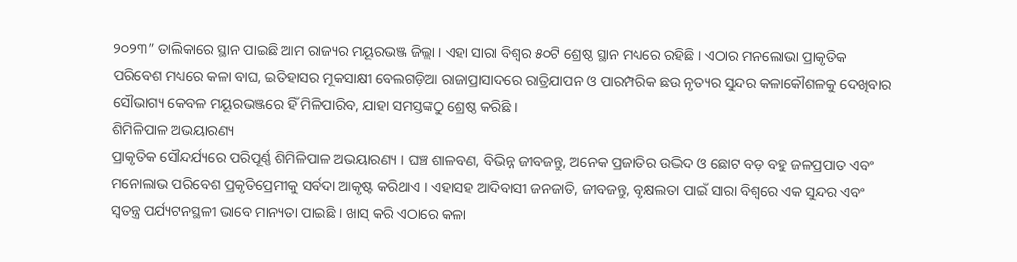୨୦୨୩” ତାଲିକାରେ ସ୍ଥାନ ପାଇଛି ଆମ ରାଜ୍ୟର ମୟୂରଭଞ୍ଜ ଜିଲ୍ଲା । ଏହା ସାରା ବିଶ୍ବର ୫୦ଟି ଶ୍ରେଷ୍ଠ ସ୍ଥାନ ମଧ୍ୟରେ ରହିଛି । ଏଠାର ମନଲୋଭା ପ୍ରାକୃତିକ ପରିବେଶ ମଧ୍ୟରେ କଳା ବାଘ, ଇତିହାସର ମୂକସାକ୍ଷୀ ବେଲଗଡ଼ିଆ ରାଜାପ୍ରାସାଦରେ ରାତ୍ରିଯାପନ ଓ ପାରମ୍ପରିକ ଛଉ ନୃତ୍ୟର ସୁନ୍ଦର କଳାକୌଶଳକୁ ଦେଖିବାର ସୌଭାଗ୍ୟ କେବଳ ମୟୂରଭଞ୍ଜରେ ହିଁ ମିଳିପାରିବ, ଯାହା ସମସ୍ତଙ୍କଠୁ ଶ୍ରେଷ୍ଠ କରିଛି ।
ଶିମିଳିପାଳ ଅଭୟାରଣ୍ୟ
ପ୍ରାକୃତିକ ସୌନ୍ଦର୍ଯ୍ୟରେ ପରିପୂର୍ଣ୍ଣ ଶିମିଳିପାଳ ଅଭୟାରଣ୍ୟ । ଘଞ୍ଚ ଶାଳବଣ, ବିଭିନ୍ନ ଜୀବଜନ୍ତୁ, ଅନେକ ପ୍ରଜାତିର ଉଦ୍ଭିଦ ଓ ଛୋଟ ବଡ଼ ବହୁ ଜଳପ୍ରପାତ ଏବଂ ମନୋଲାଭ ପରିବେଶ ପ୍ରକୃତିପ୍ରେମୀକୁ ସର୍ବଦା ଆକୃଷ୍ଟ କରିଥାଏ । ଏହାସହ ଆଦିବାସୀ ଜନଜାତି, ଜୀବଜନ୍ତୁ, ବୃକ୍ଷଲତା ପାଇଁ ସାରା ବିଶ୍ବରେ ଏକ ସୁନ୍ଦର ଏବଂ ସ୍ବତନ୍ତ୍ର ପର୍ଯ୍ୟଟନସ୍ଥଳୀ ଭାବେ ମାନ୍ୟତା ପାଇଛି । ଖାସ୍ କରି ଏଠାରେ କଳା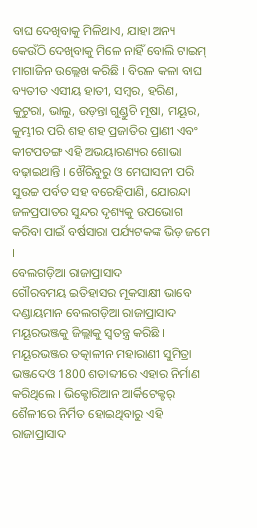ବାଘ ଦେଖିବାକୁ ମିଳିଥାଏ, ଯାହା ଅନ୍ୟ କେଉଁଠି ଦେଖିବାକୁ ମିଳେ ନାହିଁ ବୋଲି ଟାଇମ୍ ମାଗାଜିନ ଉଲ୍ଲେଖ କରିଛି । ବିରଳ କଳା ବାଘ ବ୍ୟତୀତ ଏସୀୟ ହାତୀ, ସମ୍ବର, ହରିଣ, କୁଟୁରା, ଭାଲୁ, ଉଡ଼ନ୍ତା ଗୁଣ୍ଡୁଚି ମୂଷା, ମୟୂର, କୁମ୍ଭୀର ପରି ଶହ ଶହ ପ୍ରଜାତିର ପ୍ରାଣୀ ଏବଂ କୀଟପତଙ୍ଗ ଏହି ଅଭୟାରଣ୍ୟର ଶୋଭା ବଢ଼ାଇଥାନ୍ତି । ଖୈରିବୁରୁ ଓ ମେଘାସନୀ ପରି ସୁଉଚ୍ଚ ପର୍ବତ ସହ ବରେହିପାଣି, ଯୋରନ୍ଦା ଜଳପ୍ରପାତର ସୁନ୍ଦର ଦୃଶ୍ୟକୁ ଉପଭୋଗ କରିବା ପାଇଁ ବର୍ଷସାରା ପର୍ଯ୍ୟଟକଙ୍କ ଭିଡ଼ ଜମେ ।
ବେଲଗଡ଼ିଆ ରାଜାପ୍ରାସାଦ
ଗୌରବମୟ ଇତିହାସର ମୂକସାକ୍ଷୀ ଭାବେ ଦଣ୍ଡାୟମାନ ବେଲଗଡ଼ିଆ ରାଜାପ୍ରାସାଦ ମୟୂରଭଞ୍ଜକୁ ଜିଲ୍ଲାକୁ ସ୍ବତନ୍ତ୍ର କରିଛି । ମୟୂରଭଞ୍ଜର ତତ୍କାଳୀନ ମହାରାଣୀ ସୁମିତ୍ରା ଭଞ୍ଜଦେଓ 1800 ଶତାବ୍ଦୀରେ ଏହାର ନିର୍ମାଣ କରିଥିଲେ । ଭିକ୍ଟୋରିଆନ ଆର୍କିଟେକ୍ଟର୍ ଶୈଳୀରେ ନିର୍ମିତ ହୋଇଥିବାରୁ ଏହି ରାଜାପ୍ରାସାଦ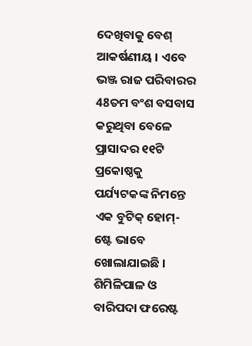ଦେଖିବାକୁ ବେଶ୍ ଆକର୍ଷଣୀୟ । ଏବେ ଭଞ୍ଜ ରାଜ ପରିବାରର 48ତମ ବଂଶ ବସବାସ କରୁଥିବା ବେଳେ ପ୍ରାସାଦର ୧୧ଟି ପ୍ରକୋଷ୍ଠକୁ ପର୍ଯ୍ୟଟକଙ୍କ ନିମନ୍ତେ ଏକ ବୁଟିକ୍ ହୋମ୍-ଷ୍ଟେ ଭାବେ ଖୋଲାଯାଇଛି । ଶିମିଳିପାଳ ଓ ବାରିପଦା ଫରେଷ୍ଟ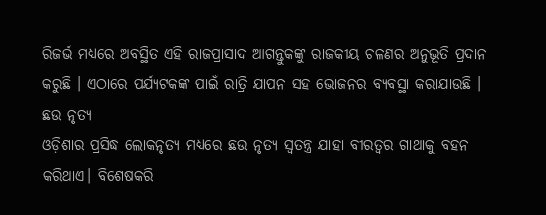ରିଜର୍ଭ ମଧ୍ୟରେ ଅବସ୍ଥିତ ଏହି ରାଜପ୍ରାସାଦ ଆଗନ୍ତୁକଙ୍କୁ ରାଜକୀୟ ଚଳଣର ଅନୁଭୂତି ପ୍ରଦାନ କରୁଛି । ଏଠାରେ ପର୍ଯ୍ୟଟକଙ୍କ ପାଇଁ ରାତ୍ରି ଯାପନ ସହ ଭୋଜନର ବ୍ୟବସ୍ଥା କରାଯାଉଛି ।
ଛଉ ନୃତ୍ୟ
ଓଡ଼ିଶାର ପ୍ରସିଦ୍ଧ ଲୋକନୃତ୍ୟ ମଧ୍ୟରେ ଛଉ ନୃତ୍ୟ ସ୍ବତନ୍ତ୍ର ଯାହା ବୀରତ୍ବର ଗାଥାକୁ ବହନ କରିଥାଏ। ବିଶେଷକରି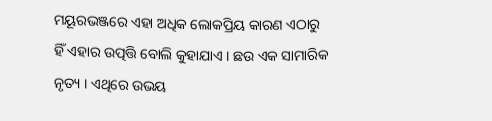ମୟୂରଭଞ୍ଜରେ ଏହା ଅଧିକ ଲୋକପ୍ରିୟ କାରଣ ଏଠାରୁ ହିଁ ଏହାର ଉତ୍ପତ୍ତି ବୋଲି କୁହାଯାଏ । ଛଉ ଏକ ସାମାରିକ ନୃତ୍ୟ । ଏଥିରେ ଉଭୟ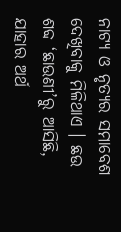ନାଟ୍ୟ ଓ ନୃତ୍ୟର ସମାବେଶ ଦେଖିବାକୁ ମିଳିଥାଏ । ଛଉ ଶବ୍ଦ ‘ଛାଉଣୀ’ରୁ ଆସିଛି, ଯାହାର ଅର୍ଥ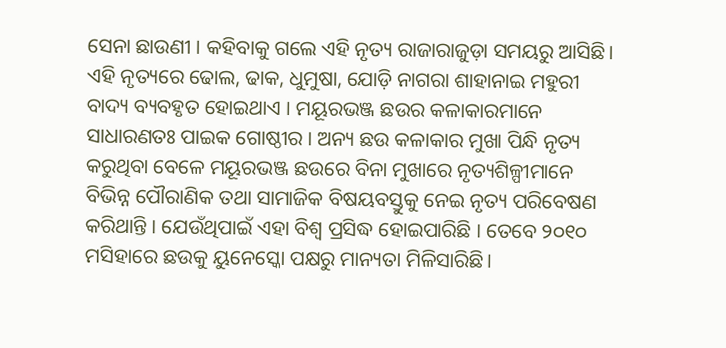ସେନା ଛାଉଣୀ । କହିବାକୁ ଗଲେ ଏହି ନୃତ୍ୟ ରାଜାରାଜୁଡ଼ା ସମୟରୁ ଆସିଛି। ଏହି ନୃତ୍ୟରେ ଢୋଲ, ଢାକ, ଧୁମୁଷା, ଯୋଡ଼ି ନାଗରା ଶାହାନାଇ ମହୁରୀ ବାଦ୍ୟ ବ୍ୟବହୃତ ହୋଇଥାଏ । ମୟୂରଭଞ୍ଜ ଛଉର କଳାକାରମାନେ ସାଧାରଣତଃ ପାଇକ ଗୋଷ୍ଠୀର । ଅନ୍ୟ ଛଉ କଳାକାର ମୁଖା ପିନ୍ଧି ନୃତ୍ୟ କରୁଥିବା ବେଳେ ମୟୂରଭଞ୍ଜ ଛଉରେ ବିନା ମୁଖାରେ ନୃତ୍ୟଶିଳ୍ପୀମାନେ ବିଭିନ୍ନ ପୌରାଣିକ ତଥା ସାମାଜିକ ବିଷୟବସ୍ତୁକୁ ନେଇ ନୃତ୍ୟ ପରିବେଷଣ କରିଥାନ୍ତି । ଯେଉଁଥିପାଇଁ ଏହା ବିଶ୍ବ ପ୍ରସିଦ୍ଧ ହୋଇପାରିଛି । ତେବେ ୨୦୧୦ ମସିହାରେ ଛଉକୁ ୟୁନେସ୍କୋ ପକ୍ଷରୁ ମାନ୍ୟତା ମିଳିସାରିଛି।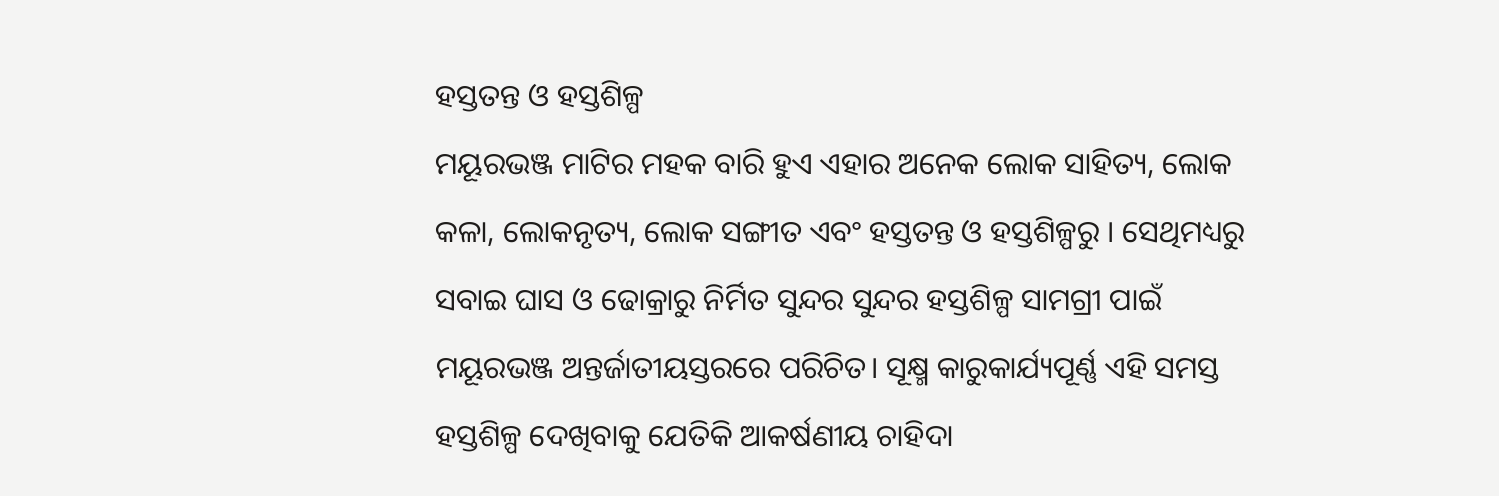ହସ୍ତତନ୍ତ ଓ ହସ୍ତଶିଳ୍ପ
ମୟୂରଭଞ୍ଜ ମାଟିର ମହକ ବାରି ହୁଏ ଏହାର ଅନେକ ଲୋକ ସାହିତ୍ୟ, ଲୋକ କଳା, ଲୋକନୃତ୍ୟ, ଲୋକ ସଙ୍ଗୀତ ଏବଂ ହସ୍ତତନ୍ତ ଓ ହସ୍ତଶିଳ୍ପରୁ । ସେଥିମଧ୍ୟରୁ ସବାଇ ଘାସ ଓ ଢୋକ୍ରାରୁ ନିର୍ମିତ ସୁନ୍ଦର ସୁନ୍ଦର ହସ୍ତଶିଳ୍ପ ସାମଗ୍ରୀ ପାଇଁ ମୟୂରଭଞ୍ଜ ଅନ୍ତର୍ଜାତୀୟସ୍ତରରେ ପରିଚିତ। ସୂକ୍ଷ୍ମ କାରୁକାର୍ଯ୍ୟପୂର୍ଣ୍ଣ ଏହି ସମସ୍ତ ହସ୍ତଶିଳ୍ପ ଦେଖିବାକୁ ଯେତିକି ଆକର୍ଷଣୀୟ ଚାହିଦା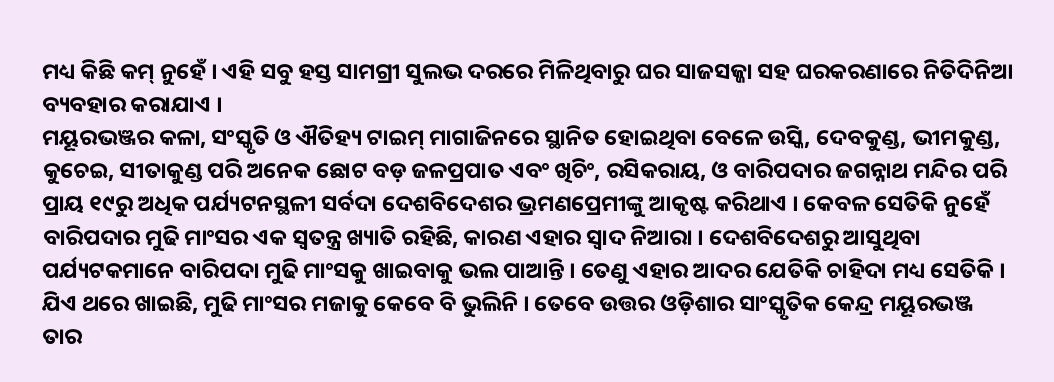ମଧ୍ୟ କିଛି କମ୍ ନୁହେଁ । ଏହି ସବୁ ହସ୍ତ ସାମଗ୍ରୀ ସୁଲଭ ଦରରେ ମିଳିଥିବାରୁ ଘର ସାଜସଜ୍ଜା ସହ ଘରକରଣାରେ ନିତିଦିନିଆ ବ୍ୟବହାର କରାଯାଏ ।
ମୟୂରଭଞ୍ଜର କଳା, ସଂସ୍କୃତି ଓ ଐତିହ୍ୟ ଟାଇମ୍ ମାଗାଜିନରେ ସ୍ଥାନିତ ହୋଇଥିବା ବେଳେ ଉସ୍କି, ଦେବକୁଣ୍ଡ, ଭୀମକୁଣ୍ଡ, କୁଚେଇ, ସୀତାକୁଣ୍ଡ ପରି ଅନେକ ଛୋଟ ବଡ଼ ଜଳପ୍ରପାତ ଏବଂ ଖିଚିଂ, ରସିକରାୟ, ଓ ବାରିପଦାର ଜଗନ୍ନାଥ ମନ୍ଦିର ପରି ପ୍ରାୟ ୧୯ରୁ ଅଧିକ ପର୍ଯ୍ୟଟନସ୍ଥଳୀ ସର୍ବଦା ଦେଶବିଦେଶର ଭ୍ରମଣପ୍ରେମୀଙ୍କୁ ଆକୃଷ୍ଟ କରିଥାଏ । କେବଳ ସେତିକି ନୁହେଁ ବାରିପଦାର ମୁଢି ମାଂସର ଏକ ସ୍ବତନ୍ତ୍ର ଖ୍ୟାତି ରହିଛି, କାରଣ ଏହାର ସ୍ବାଦ ନିଆରା । ଦେଶବିଦେଶରୁ ଆସୁଥିବା ପର୍ଯ୍ୟଟକମାନେ ବାରିପଦା ମୁଢି ମାଂସକୁ ଖାଇବାକୁ ଭଲ ପାଆନ୍ତି । ତେଣୁ ଏହାର ଆଦର ଯେତିକି ଚାହିଦା ମଧ୍ୟ ସେତିକି । ଯିଏ ଥରେ ଖାଇଛି, ମୁଢି ମାଂସର ମଜାକୁ କେବେ ବି ଭୁଲିନି । ତେବେ ଉତ୍ତର ଓଡ଼ିଶାର ସାଂସ୍କୃତିକ କେନ୍ଦ୍ର ମୟୂରଭଞ୍ଜ ତାର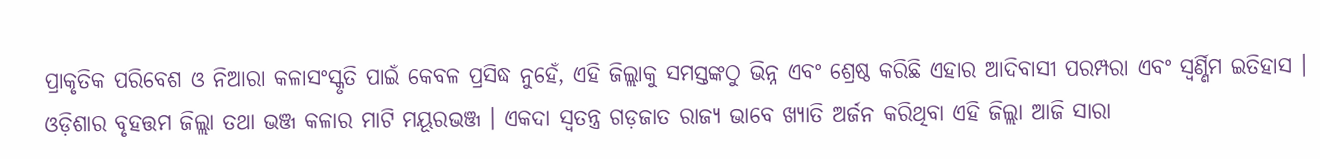ପ୍ରାକୃତିକ ପରିବେଶ ଓ ନିଆରା କଳାସଂସ୍କୃତି ପାଇଁ କେବଳ ପ୍ରସିଦ୍ଧ ନୁହେଁ, ଏହି ଜିଲ୍ଲାକୁ ସମସ୍ତଙ୍କଠୁ ଭିନ୍ନ ଏବଂ ଶ୍ରେଷ୍ଠ କରିଛି ଏହାର ଆଦିବାସୀ ପରମ୍ପରା ଏବଂ ସ୍ବର୍ଣ୍ଣିମ ଇତିହାସ ।
ଓଡ଼ିଶାର ବୃହତ୍ତମ ଜିଲ୍ଲା ତଥା ଭଞ୍ଜ କଳାର ମାଟି ମୟୂରଭଞ୍ଜ । ଏକଦା ସ୍ବତନ୍ତ୍ର ଗଡ଼ଜାତ ରାଜ୍ୟ ଭାବେ ଖ୍ୟାତି ଅର୍ଜନ କରିଥିବା ଏହି ଜିଲ୍ଲା ଆଜି ସାରା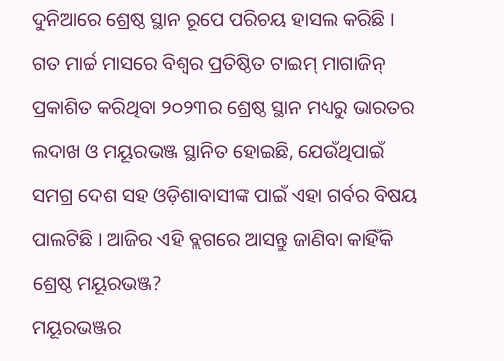ଦୁନିଆରେ ଶ୍ରେଷ୍ଠ ସ୍ଥାନ ରୂପେ ପରିଚୟ ହାସଲ କରିଛି । ଗତ ମାର୍ଚ୍ଚ ମାସରେ ବିଶ୍ବର ପ୍ରତିଷ୍ଠିତ ଟାଇମ୍ ମାଗାଜିନ୍ ପ୍ରକାଶିତ କରିଥିବା ୨୦୨୩ର ଶ୍ରେଷ୍ଠ ସ୍ଥାନ ମଧ୍ୟରୁ ଭାରତର ଲଦାଖ ଓ ମୟୂରଭଞ୍ଜ ସ୍ଥାନିତ ହୋଇଛି, ଯେଉଁଥିପାଇଁ ସମଗ୍ର ଦେଶ ସହ ଓଡ଼ିଶାବାସୀଙ୍କ ପାଇଁ ଏହା ଗର୍ବର ବିଷୟ ପାଲଟିଛି । ଆଜିର ଏହି ବ୍ଲଗରେ ଆସନ୍ତୁ ଜାଣିବା କାହିଁକି ଶ୍ରେଷ୍ଠ ମୟୂରଭଞ୍ଜ?
ମୟୂରଭଞ୍ଜର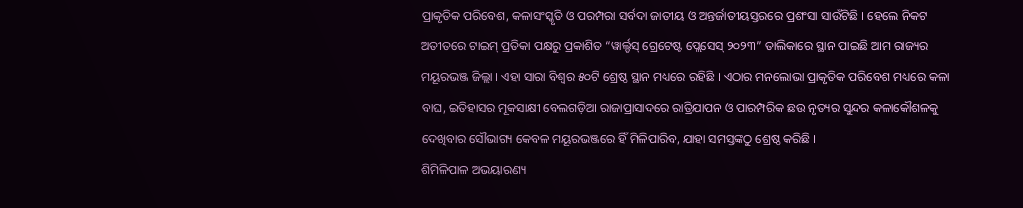ପ୍ରାକୃତିକ ପରିବେଶ, କଳାସଂସ୍କୃତି ଓ ପରମ୍ପରା ସର୍ବଦା ଜାତୀୟ ଓ ଅନ୍ତର୍ଜାତୀୟସ୍ତରରେ ପ୍ରଶଂସା ସାଉଁଟିଛି । ହେଲେ ନିକଟ ଅତୀତରେ ଟାଇମ୍ ପ୍ରତିକା ପକ୍ଷରୁ ପ୍ରକାଶିତ “ୱାର୍ଲ୍ଡସ୍ ଗ୍ରେଟେଷ୍ଟ ପ୍ଲେସେସ୍ ୨୦୨୩” ତାଲିକାରେ ସ୍ଥାନ ପାଇଛି ଆମ ରାଜ୍ୟର ମୟୂରଭଞ୍ଜ ଜିଲ୍ଲା । ଏହା ସାରା ବିଶ୍ବର ୫୦ଟି ଶ୍ରେଷ୍ଠ ସ୍ଥାନ ମଧ୍ୟରେ ରହିଛି । ଏଠାର ମନଲୋଭା ପ୍ରାକୃତିକ ପରିବେଶ ମଧ୍ୟରେ କଳା ବାଘ, ଇତିହାସର ମୂକସାକ୍ଷୀ ବେଲଗଡ଼ିଆ ରାଜାପ୍ରାସାଦରେ ରାତ୍ରିଯାପନ ଓ ପାରମ୍ପରିକ ଛଉ ନୃତ୍ୟର ସୁନ୍ଦର କଳାକୌଶଳକୁ ଦେଖିବାର ସୌଭାଗ୍ୟ କେବଳ ମୟୂରଭଞ୍ଜରେ ହିଁ ମିଳିପାରିବ, ଯାହା ସମସ୍ତଙ୍କଠୁ ଶ୍ରେଷ୍ଠ କରିଛି ।
ଶିମିଳିପାଳ ଅଭୟାରଣ୍ୟ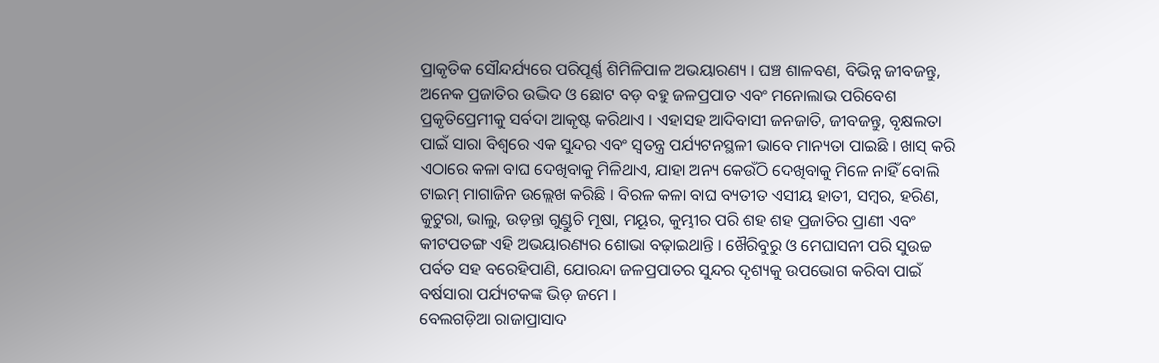ପ୍ରାକୃତିକ ସୌନ୍ଦର୍ଯ୍ୟରେ ପରିପୂର୍ଣ୍ଣ ଶିମିଳିପାଳ ଅଭୟାରଣ୍ୟ । ଘଞ୍ଚ ଶାଳବଣ, ବିଭିନ୍ନ ଜୀବଜନ୍ତୁ, ଅନେକ ପ୍ରଜାତିର ଉଦ୍ଭିଦ ଓ ଛୋଟ ବଡ଼ ବହୁ ଜଳପ୍ରପାତ ଏବଂ ମନୋଲାଭ ପରିବେଶ ପ୍ରକୃତିପ୍ରେମୀକୁ ସର୍ବଦା ଆକୃଷ୍ଟ କରିଥାଏ । ଏହାସହ ଆଦିବାସୀ ଜନଜାତି, ଜୀବଜନ୍ତୁ, ବୃକ୍ଷଲତା ପାଇଁ ସାରା ବିଶ୍ବରେ ଏକ ସୁନ୍ଦର ଏବଂ ସ୍ବତନ୍ତ୍ର ପର୍ଯ୍ୟଟନସ୍ଥଳୀ ଭାବେ ମାନ୍ୟତା ପାଇଛି । ଖାସ୍ କରି ଏଠାରେ କଳା ବାଘ ଦେଖିବାକୁ ମିଳିଥାଏ, ଯାହା ଅନ୍ୟ କେଉଁଠି ଦେଖିବାକୁ ମିଳେ ନାହିଁ ବୋଲି ଟାଇମ୍ ମାଗାଜିନ ଉଲ୍ଲେଖ କରିଛି । ବିରଳ କଳା ବାଘ ବ୍ୟତୀତ ଏସୀୟ ହାତୀ, ସମ୍ବର, ହରିଣ, କୁଟୁରା, ଭାଲୁ, ଉଡ଼ନ୍ତା ଗୁଣ୍ଡୁଚି ମୂଷା, ମୟୂର, କୁମ୍ଭୀର ପରି ଶହ ଶହ ପ୍ରଜାତିର ପ୍ରାଣୀ ଏବଂ କୀଟପତଙ୍ଗ ଏହି ଅଭୟାରଣ୍ୟର ଶୋଭା ବଢ଼ାଇଥାନ୍ତି । ଖୈରିବୁରୁ ଓ ମେଘାସନୀ ପରି ସୁଉଚ୍ଚ ପର୍ବତ ସହ ବରେହିପାଣି, ଯୋରନ୍ଦା ଜଳପ୍ରପାତର ସୁନ୍ଦର ଦୃଶ୍ୟକୁ ଉପଭୋଗ କରିବା ପାଇଁ ବର୍ଷସାରା ପର୍ଯ୍ୟଟକଙ୍କ ଭିଡ଼ ଜମେ ।
ବେଲଗଡ଼ିଆ ରାଜାପ୍ରାସାଦ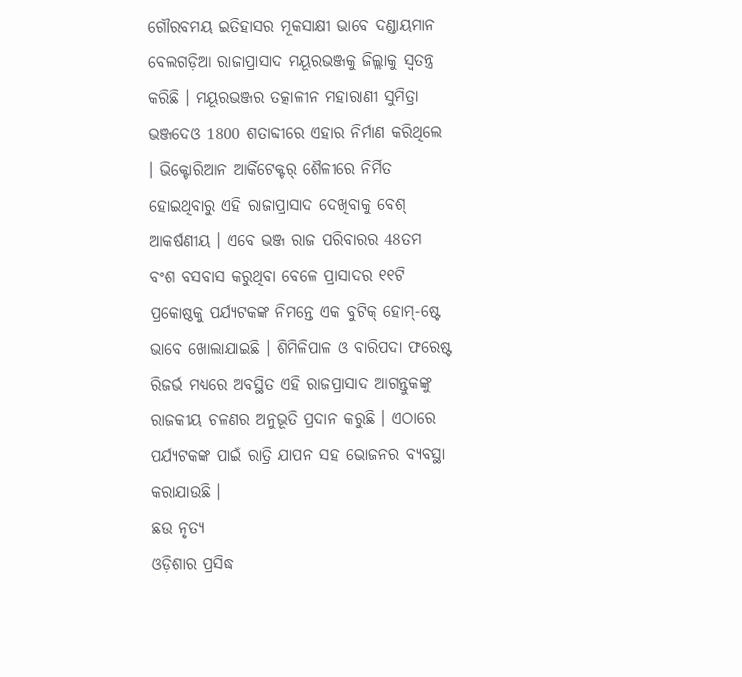ଗୌରବମୟ ଇତିହାସର ମୂକସାକ୍ଷୀ ଭାବେ ଦଣ୍ଡାୟମାନ ବେଲଗଡ଼ିଆ ରାଜାପ୍ରାସାଦ ମୟୂରଭଞ୍ଜକୁ ଜିଲ୍ଲାକୁ ସ୍ବତନ୍ତ୍ର କରିଛି । ମୟୂରଭଞ୍ଜର ତତ୍କାଳୀନ ମହାରାଣୀ ସୁମିତ୍ରା ଭଞ୍ଜଦେଓ 1800 ଶତାବ୍ଦୀରେ ଏହାର ନିର୍ମାଣ କରିଥିଲେ । ଭିକ୍ଟୋରିଆନ ଆର୍କିଟେକ୍ଟର୍ ଶୈଳୀରେ ନିର୍ମିତ ହୋଇଥିବାରୁ ଏହି ରାଜାପ୍ରାସାଦ ଦେଖିବାକୁ ବେଶ୍ ଆକର୍ଷଣୀୟ । ଏବେ ଭଞ୍ଜ ରାଜ ପରିବାରର 48ତମ ବଂଶ ବସବାସ କରୁଥିବା ବେଳେ ପ୍ରାସାଦର ୧୧ଟି ପ୍ରକୋଷ୍ଠକୁ ପର୍ଯ୍ୟଟକଙ୍କ ନିମନ୍ତେ ଏକ ବୁଟିକ୍ ହୋମ୍-ଷ୍ଟେ ଭାବେ ଖୋଲାଯାଇଛି । ଶିମିଳିପାଳ ଓ ବାରିପଦା ଫରେଷ୍ଟ ରିଜର୍ଭ ମଧ୍ୟରେ ଅବସ୍ଥିତ ଏହି ରାଜପ୍ରାସାଦ ଆଗନ୍ତୁକଙ୍କୁ ରାଜକୀୟ ଚଳଣର ଅନୁଭୂତି ପ୍ରଦାନ କରୁଛି । ଏଠାରେ ପର୍ଯ୍ୟଟକଙ୍କ ପାଇଁ ରାତ୍ରି ଯାପନ ସହ ଭୋଜନର ବ୍ୟବସ୍ଥା କରାଯାଉଛି ।
ଛଉ ନୃତ୍ୟ
ଓଡ଼ିଶାର ପ୍ରସିଦ୍ଧ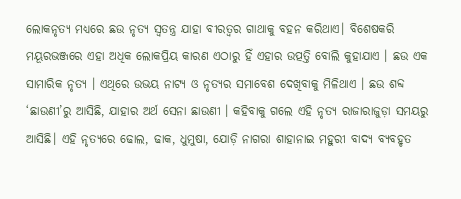ଲୋକନୃତ୍ୟ ମଧ୍ୟରେ ଛଉ ନୃତ୍ୟ ସ୍ବତନ୍ତ୍ର ଯାହା ବୀରତ୍ବର ଗାଥାକୁ ବହନ କରିଥାଏ। ବିଶେଷକରି ମୟୂରଭଞ୍ଜରେ ଏହା ଅଧିକ ଲୋକପ୍ରିୟ କାରଣ ଏଠାରୁ ହିଁ ଏହାର ଉତ୍ପତ୍ତି ବୋଲି କୁହାଯାଏ । ଛଉ ଏକ ସାମାରିକ ନୃତ୍ୟ । ଏଥିରେ ଉଭୟ ନାଟ୍ୟ ଓ ନୃତ୍ୟର ସମାବେଶ ଦେଖିବାକୁ ମିଳିଥାଏ । ଛଉ ଶବ୍ଦ ‘ଛାଉଣୀ’ରୁ ଆସିଛି, ଯାହାର ଅର୍ଥ ସେନା ଛାଉଣୀ । କହିବାକୁ ଗଲେ ଏହି ନୃତ୍ୟ ରାଜାରାଜୁଡ଼ା ସମୟରୁ ଆସିଛି। ଏହି ନୃତ୍ୟରେ ଢୋଲ, ଢାକ, ଧୁମୁଷା, ଯୋଡ଼ି ନାଗରା ଶାହାନାଇ ମହୁରୀ ବାଦ୍ୟ ବ୍ୟବହୃତ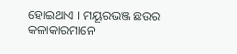ହୋଇଥାଏ । ମୟୂରଭଞ୍ଜ ଛଉର କଳାକାରମାନେ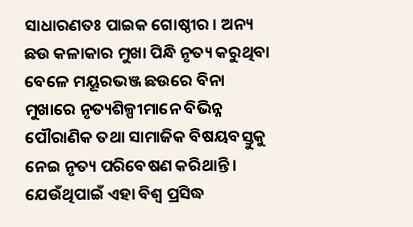ସାଧାରଣତଃ ପାଇକ ଗୋଷ୍ଠୀର । ଅନ୍ୟ ଛଉ କଳାକାର ମୁଖା ପିନ୍ଧି ନୃତ୍ୟ କରୁଥିବା ବେଳେ ମୟୂରଭଞ୍ଜ ଛଉରେ ବିନା ମୁଖାରେ ନୃତ୍ୟଶିଳ୍ପୀମାନେ ବିଭିନ୍ନ ପୌରାଣିକ ତଥା ସାମାଜିକ ବିଷୟବସ୍ତୁକୁ ନେଇ ନୃତ୍ୟ ପରିବେଷଣ କରିଥାନ୍ତି । ଯେଉଁଥିପାଇଁ ଏହା ବିଶ୍ବ ପ୍ରସିଦ୍ଧ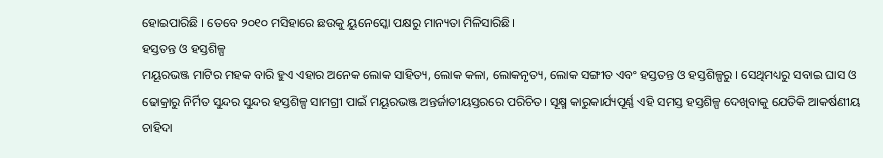ହୋଇପାରିଛି । ତେବେ ୨୦୧୦ ମସିହାରେ ଛଉକୁ ୟୁନେସ୍କୋ ପକ୍ଷରୁ ମାନ୍ୟତା ମିଳିସାରିଛି।
ହସ୍ତତନ୍ତ ଓ ହସ୍ତଶିଳ୍ପ
ମୟୂରଭଞ୍ଜ ମାଟିର ମହକ ବାରି ହୁଏ ଏହାର ଅନେକ ଲୋକ ସାହିତ୍ୟ, ଲୋକ କଳା, ଲୋକନୃତ୍ୟ, ଲୋକ ସଙ୍ଗୀତ ଏବଂ ହସ୍ତତନ୍ତ ଓ ହସ୍ତଶିଳ୍ପରୁ । ସେଥିମଧ୍ୟରୁ ସବାଇ ଘାସ ଓ ଢୋକ୍ରାରୁ ନିର୍ମିତ ସୁନ୍ଦର ସୁନ୍ଦର ହସ୍ତଶିଳ୍ପ ସାମଗ୍ରୀ ପାଇଁ ମୟୂରଭଞ୍ଜ ଅନ୍ତର୍ଜାତୀୟସ୍ତରରେ ପରିଚିତ। ସୂକ୍ଷ୍ମ କାରୁକାର୍ଯ୍ୟପୂର୍ଣ୍ଣ ଏହି ସମସ୍ତ ହସ୍ତଶିଳ୍ପ ଦେଖିବାକୁ ଯେତିକି ଆକର୍ଷଣୀୟ ଚାହିଦା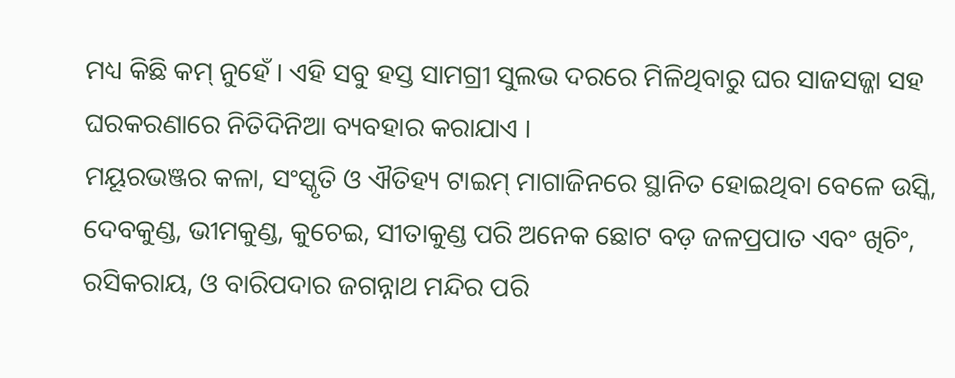ମଧ୍ୟ କିଛି କମ୍ ନୁହେଁ । ଏହି ସବୁ ହସ୍ତ ସାମଗ୍ରୀ ସୁଲଭ ଦରରେ ମିଳିଥିବାରୁ ଘର ସାଜସଜ୍ଜା ସହ ଘରକରଣାରେ ନିତିଦିନିଆ ବ୍ୟବହାର କରାଯାଏ ।
ମୟୂରଭଞ୍ଜର କଳା, ସଂସ୍କୃତି ଓ ଐତିହ୍ୟ ଟାଇମ୍ ମାଗାଜିନରେ ସ୍ଥାନିତ ହୋଇଥିବା ବେଳେ ଉସ୍କି, ଦେବକୁଣ୍ଡ, ଭୀମକୁଣ୍ଡ, କୁଚେଇ, ସୀତାକୁଣ୍ଡ ପରି ଅନେକ ଛୋଟ ବଡ଼ ଜଳପ୍ରପାତ ଏବଂ ଖିଚିଂ, ରସିକରାୟ, ଓ ବାରିପଦାର ଜଗନ୍ନାଥ ମନ୍ଦିର ପରି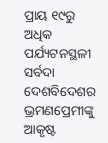ପ୍ରାୟ ୧୯ରୁ ଅଧିକ ପର୍ଯ୍ୟଟନସ୍ଥଳୀ ସର୍ବଦା ଦେଶବିଦେଶର ଭ୍ରମଣପ୍ରେମୀଙ୍କୁ ଆକୃଷ୍ଟ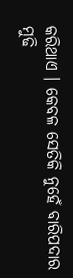କରିଥାଏ । କେବଳ ସେତିକି ନୁହେଁ ବାରିପଦାର ମୁଢି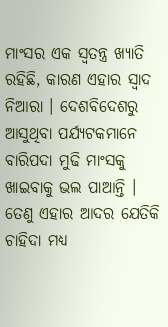ମାଂସର ଏକ ସ୍ବତନ୍ତ୍ର ଖ୍ୟାତି ରହିଛି, କାରଣ ଏହାର ସ୍ବାଦ ନିଆରା । ଦେଶବିଦେଶରୁ ଆସୁଥିବା ପର୍ଯ୍ୟଟକମାନେ ବାରିପଦା ମୁଢି ମାଂସକୁ ଖାଇବାକୁ ଭଲ ପାଆନ୍ତି । ତେଣୁ ଏହାର ଆଦର ଯେତିକି ଚାହିଦା ମଧ୍ୟ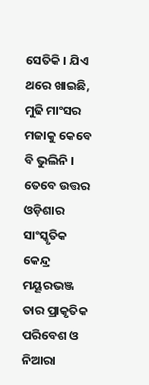ସେତିକି । ଯିଏ ଥରେ ଖାଇଛି, ମୁଢି ମାଂସର ମଜାକୁ କେବେ ବି ଭୁଲିନି । ତେବେ ଉତ୍ତର ଓଡ଼ିଶାର ସାଂସ୍କୃତିକ କେନ୍ଦ୍ର ମୟୂରଭଞ୍ଜ ତାର ପ୍ରାକୃତିକ ପରିବେଶ ଓ ନିଆରା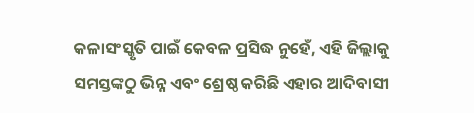କଳାସଂସ୍କୃତି ପାଇଁ କେବଳ ପ୍ରସିଦ୍ଧ ନୁହେଁ, ଏହି ଜିଲ୍ଲାକୁ ସମସ୍ତଙ୍କଠୁ ଭିନ୍ନ ଏବଂ ଶ୍ରେଷ୍ଠ କରିଛି ଏହାର ଆଦିବାସୀ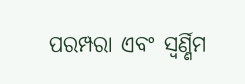ପରମ୍ପରା ଏବଂ ସ୍ବର୍ଣ୍ଣିମ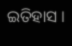ଇତିହାସ ।